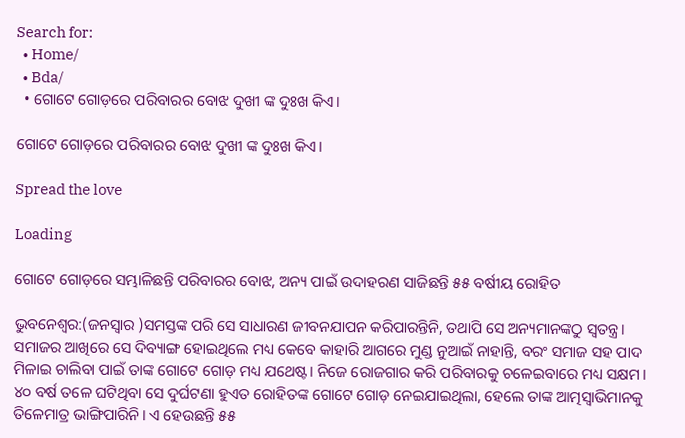Search for:
  • Home/
  • Bda/
  • ଗୋଟେ ଗୋଡ଼ରେ ପରିବାରର ବୋଝ ଦୁଖୀ ଙ୍କ ଦୁଃଖ କିଏ।

ଗୋଟେ ଗୋଡ଼ରେ ପରିବାରର ବୋଝ ଦୁଖୀ ଙ୍କ ଦୁଃଖ କିଏ।

Spread the love

Loading

ଗୋଟେ ଗୋଡ଼ରେ ସମ୍ଭାଳିଛନ୍ତି ପରିବାରର ବୋଝ, ଅନ୍ୟ ପାଇଁ ଉଦାହରଣ ସାଜିଛନ୍ତି ୫୫ ବର୍ଷୀୟ ରୋହିତ

ଭୁବନେଶ୍ୱର:(ଜନସ୍ୱାର )ସମସ୍ତଙ୍କ ପରି ସେ ସାଧାରଣ ଜୀବନଯାପନ କରିପାରନ୍ତିନି, ତଥାପି ସେ ଅନ୍ୟମାନଙ୍କଠୁ ସ୍ୱତନ୍ତ୍ର। ସମାଜର ଆଖିରେ ସେ ଦିବ୍ୟାଙ୍ଗ ହୋଇଥିଲେ ମଧ୍ୟ କେବେ କାହାରି ଆଗରେ ମୁଣ୍ଡ ନୁଆଇଁ ନାହାନ୍ତି, ବରଂ ସମାଜ ସହ ପାଦ ମିଳାଇ ଚାଲିବା ପାଇଁ ତାଙ୍କ ଗୋଟେ ଗୋଡ଼ ମଧ୍ୟ ଯଥେଷ୍ଟ। ନିଜେ ରୋଜଗାର କରି ପରିବାରକୁ ଚଳେଇବାରେ ମଧ୍ୟ ସକ୍ଷମ। ୪୦ ବର୍ଷ ତଳେ ଘଟିଥିବା ସେ ଦୁର୍ଘଟଣା ହୁଏତ ରୋହିତଙ୍କ ଗୋଟେ ଗୋଡ଼ ନେଇଯାଇଥିଲା, ହେଲେ ତାଙ୍କ ଆତ୍ମସ୍ୱାଭିମାନକୁ ତିଳେମାତ୍ର ଭାଙ୍ଗିପାରିନି। ଏ ହେଉଛନ୍ତି ୫୫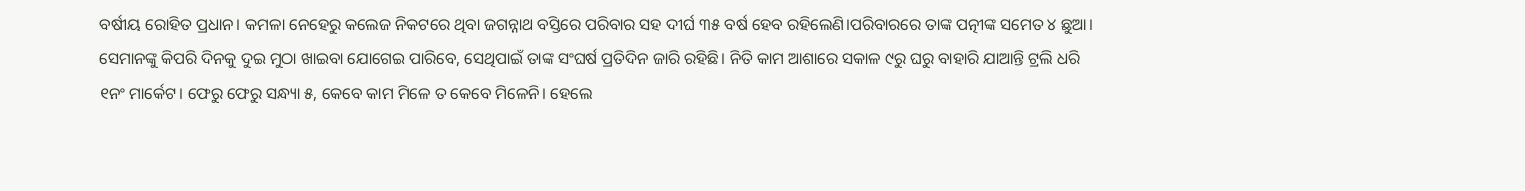ବର୍ଷୀୟ ରୋହିତ ପ୍ରଧାନ। କମଳା ନେହେରୁ କଲେଜ ନିକଟରେ ଥିବା ଜଗନ୍ନାଥ ବସ୍ତିରେ ପରିବାର ସହ ଦୀର୍ଘ ୩୫ ବର୍ଷ ହେବ ରହିଲେଣି।ପରିବାରରେ ତାଙ୍କ ପତ୍ନୀଙ୍କ ସମେତ ୪ ଛୁଆ। ସେମାନଙ୍କୁ କିପରି ଦିନକୁ ଦୁଇ ମୁଠା ଖାଇବା ଯୋଗେଇ ପାରିବେ, ସେଥିପାଇଁ ତାଙ୍କ ସଂଘର୍ଷ ପ୍ରତିଦିନ ଜାରି ରହିଛି। ନିତି କାମ ଆଶାରେ ସକାଳ ୯ରୁ ଘରୁ ବାହାରି ଯାଆନ୍ତି ଟ୍ରଲି ଧରି ୧ନଂ ମାର୍କେଟ। ଫେରୁ ଫେରୁ ସନ୍ଧ୍ୟା ୫, କେବେ କାମ ମିଳେ ତ କେବେ ମିଳେନି। ହେଲେ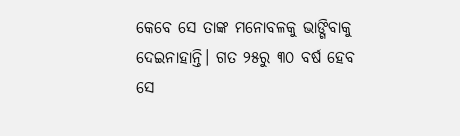କେବେ ସେ ତାଙ୍କ ମନୋବଳକୁ ଭାଙ୍ଗିବାକୁ ଦେଇନାହାନ୍ତି। ଗତ ୨୫ରୁ ୩୦ ବର୍ଷ ହେବ ସେ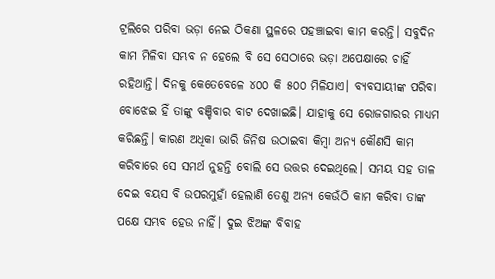ଟ୍ରଲିରେ ପରିବା ଭଡ଼ା ନେଇ ଠିକଣା ସ୍ଥଳରେ ପହଞ୍ଚାଇବା କାମ କରନ୍ତି। ସବୁଦିନ କାମ ମିଳିବା ସମ୍ଭବ ନ ହେଲେ ବି ସେ ସେଠାରେ ଭଡ଼ା ଅପେକ୍ଷାରେ ଚାହିଁ ରହିଥାନ୍ତି। ଦିନକୁ କେତେବେଳେ ୪୦୦ କି ୫୦୦ ମିଳିଯାଏ। ବ୍ୟବସାୟୀଙ୍କ ପରିବା ବୋଝେଇ ହିଁ ତାଙ୍କୁ ବଞ୍ଚିବାର ବାଟ ଦେଖାଇଛି। ଯାହାକୁ ସେ ରୋଜଗାରର ମାଧ୍ୟମ କରିଛନ୍ତି। କାରଣ ଅଧିକା ଭାରି ଜିନିଷ ଉଠାଇବା କିମ୍ବା ଅନ୍ୟ କୌଣସି କାମ କରିବାରେ ସେ ସମର୍ଥ ନୁହନ୍ତି ବୋଲି ସେ ଉତ୍ତର ଦେଇଥିଲେ। ସମୟ ସହ ତାଳ ଦେଇ ବୟସ ବି ଉପରମୁହାଁ ହେଲାଣି ତେଣୁ ଅନ୍ୟ କେଉଁଠି କାମ କରିବା ତାଙ୍କ ପକ୍ଷେ ସମ୍ଭବ ହେଉ ନାହିଁ। ଦୁଇ ଝିଅଙ୍କ ବିବାହ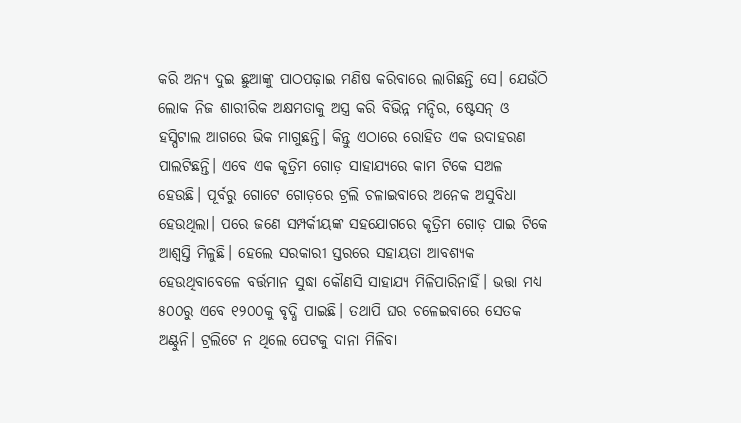କରି ଅନ୍ୟ ଦୁଇ ଛୁଆଙ୍କୁ ପାଠପଢ଼ାଇ ମଣିଷ କରିବାରେ ଲାଗିଛନ୍ତି ସେ। ଯେଉଁଠି ଲୋକ ନିଜ ଶାରୀରିକ ଅକ୍ଷମତାକୁ ଅସ୍ତ୍ର କରି ବିଭିନ୍ନ ମନ୍ଦିର, ଷ୍ଟେସନ୍‌ ଓ ହସ୍ପିଟାଲ ଆଗରେ ଭିକ ମାଗୁଛନ୍ତି। କିନ୍ତୁ ଏଠାରେ ରୋହିତ ଏକ ଉଦାହରଣ ପାଲଟିଛନ୍ତି। ଏବେ ଏକ କୃତ୍ରିମ ଗୋଡ଼ ସାହାଯ୍ୟରେ କାମ ଟିକେ ସଅଳ ହେଉଛି। ପୂର୍ବରୁ ଗୋଟେ ଗୋଡ଼ରେ ଟ୍ରଲି ଚଳାଇବାରେ ଅନେକ ଅସୁବିଧା ହେଉଥିଲା। ପରେ ଜଣେ ସମ୍ପର୍କୀୟଙ୍କ ସହଯୋଗରେ କୃତ୍ରିମ ଗୋଡ଼ ପାଇ ଟିକେ ଆଶ୍ୱସ୍ତି ମିଳୁଛି। ହେଲେ ସରକାରୀ ସ୍ତରରେ ସହାୟତା ଆବଶ୍ୟକ ହେଉଥିବାବେଳେ ବର୍ତ୍ତମାନ ସୁଦ୍ଧା କୌଣସି ସାହାଯ୍ୟ ମିଳିପାରିନାହିଁ। ଭତ୍ତା ମଧ୍ୟ ୫୦୦ରୁ ଏବେ ୧୨୦୦କୁ ବୃଦ୍ଧି ପାଇଛି। ତଥାପି ଘର ଚଳେଇବାରେ ସେତକ ଅଣ୍ଟୁନି। ଟ୍ରଲିଟେ ନ ଥିଲେ ପେଟକୁ ଦାନା ମିଳିବା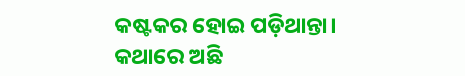କଷ୍ଟକର ହୋଇ ପଡ଼ିଥାନ୍ତା। କଥାରେ ଅଛି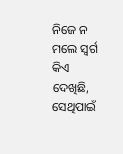ନିଜେ ନ ମଲେ ସ୍ୱର୍ଗ କିଏ ଦେଖିଛି, ସେଥିପାଇଁ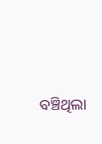ବଞ୍ଚିଥିଲା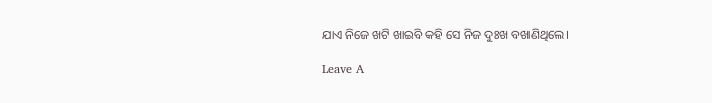ଯାଏ ନିଜେ ଖଟି ଖାଇବି କହି ସେ ନିଜ ଦୁଃଖ ବଖାଣିଥିଲେ।

Leave A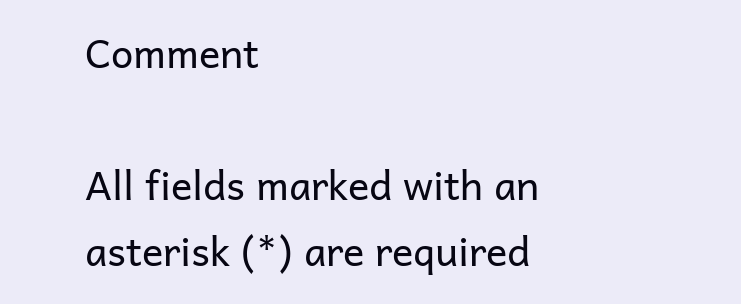Comment

All fields marked with an asterisk (*) are required